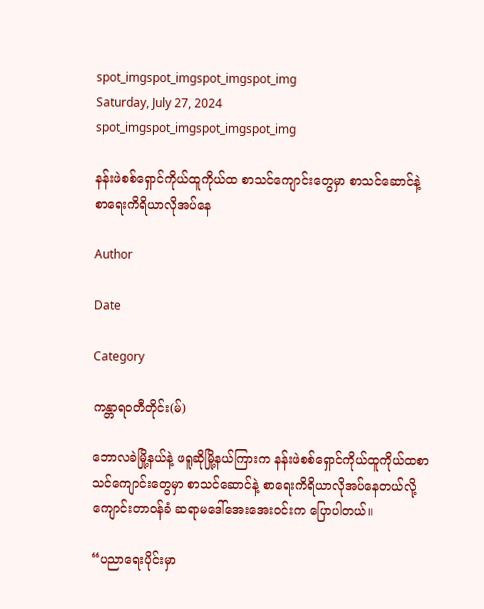spot_imgspot_imgspot_imgspot_img
Saturday, July 27, 2024
spot_imgspot_imgspot_imgspot_img

နန်းဖဲစစ်ရှောင်ကိုယ်ထူကိုယ်ထ စာသင်ကျောင်းတွေမှာ စာသင်ဆောင်နဲ့ စာရေးကိရိယာလိုအပ်နေ

Author

Date

Category

ကန္တာရဝတီတိုင်း(မ်)

ဘောလခဲမြို့နယ်နဲ့ ဖရူဆိုမြို့နယ်ကြားက နန်းဖဲစစ်ရှောင်ကိုယ်ထူကိုယ်ထစာသင်ကျောင်းတွေမှာ စာသင်ဆောင်နဲ့ စာရေးကိရိယာလိုအပ်နေတယ်လို့ ကျောင်းတာဝန်ခံ ဆရာမဒေါ်အေးအေးဝင်းက ပြောပါတယ်။

“ပညာရေးပိုင်းမှာ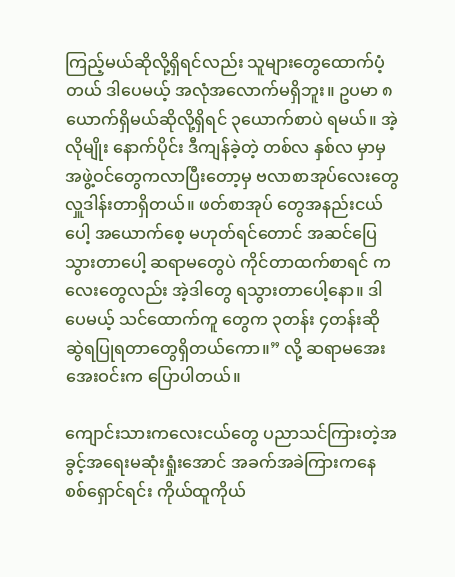ကြည့်မယ်ဆိုလို့ရှိရင်လည်း သူများတွေထောက်ပံ့တယ် ဒါပေမယ့် အလုံအလောက်မရှိဘူး။ ဥပမာ ၈ယောက်ရှိမယ်ဆိုလို့ရှိရင် ၃ယောက်စာပဲ ရမယ်။ အဲ့လိုမျိုး နောက်ပိုင်း ဒီကျန်ခဲ့တဲ့ တစ်လ နှစ်လ မှာမှအဖွဲ့ဝင်တွေကလာပြီးတော့မှ ဗလာစာအုပ်လေးတွေ လှူဒါန်းတာရှိတယ်။ ဖတ်စာအုပ် တွေအနည်းငယ်ပေါ့ အယောက်စေ့ မဟုတ်ရင်တောင် အဆင်ပြေသွားတာပေါ့ ဆရာမတွေပဲ ကိုင်တာထက်စာရင် ကလေးတွေလည်း အဲ့ဒါတွေ ရသွားတာပေါ့နော။ ဒါပေမယ့် သင်ထောက်ကူ တွေက ၃တန်း ၄တန်းဆို ဆွဲရပြုရတာတွေရှိတယ်ကော။” လို့ ဆရာမအေးအေးဝင်းက ပြောပါတယ်။

ကျောင်းသားကလေးငယ်တွေ ပညာသင်ကြားတဲ့အခွင့်အရေးမဆုံးရှုံးအောင် အခက်အခဲကြားကနေ စစ်ရှောင်ရင်း ကိုယ်ထူကိုယ်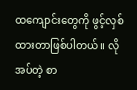ထကျောင်းတွေကို ဖွင့်လှစ်ထားတာဖြစ်ပါတယ်။ လိုအပ်တဲ့ စာ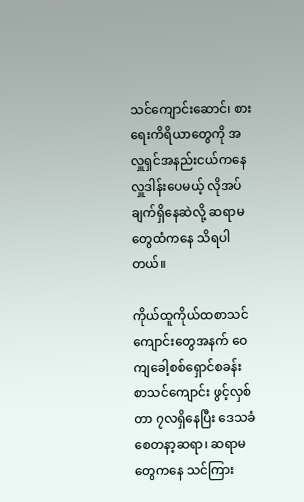သင်ကျောင်းဆောင်၊ စားရေးကိရိယာတွေကို အလှူရှင်အနည်းငယ်ကနေ လှူဒါန်းပေမယ့် လိုအပ်ချက်ရှိနေဆဲလို့ ဆရာမတွေထံကနေ သိရပါတယ်။

ကိုယ်ထူကိုယ်ထစာသင်ကျောင်းတွေအနက် ဝေကျခေါ့စစ်ရှောင်စခန်း စာသင်ကျောင်း ဖွင့်လှစ်တာ ၇လရှိနေပြီး ဒေသခံ စေတနာ့ဆရာ၊ ဆရာမတွေကနေ သင်ကြား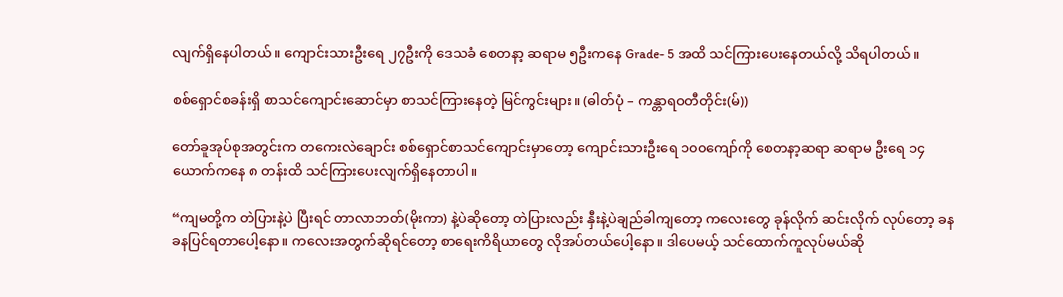လျက်ရှိနေပါတယ်။ ကျောင်းသားဦးရေ ၂၇ဦးကို ဒေသခံ စေတနာ့ ဆရာမ ၅ဦးကနေ Grade- 5 အထိ သင်ကြားပေးနေတယ်လို့ သိရပါတယ်။

စစ်ရှောင်စခန်းရှိ စာသင်ကျောင်းဆောင်မှာ စာသင်ကြားနေတဲ့ မြင်ကွင်းများ။ (ဓါတ်ပုံ – ကန္တာရဝတီတိုင်း(မ်))

တော်ခူအုပ်စုအတွင်းက တကေးလဲချောင်း စစ်ရှောင်စာသင်ကျောင်းမှာတော့ ကျောင်းသားဦးရေ ၁၀၀ကျော်ကို စေတနာ့ဆရာ ဆရာမ ဦးရေ ၁၄ယောက်ကနေ ၈ တန်းထိ သင်ကြားပေးလျက်ရှိနေတာပါ။

“ကျမတို့က တဲပြားနဲ့ပဲ ပြီးရင် တာလာဘတ်(မိုးကာ) နဲ့ပဲဆိုတော့ တဲပြားလည်း နှီးနဲ့ပဲချည်ခါကျတော့ ကလေးတွေ ခုန်လိုက် ဆင်းလိုက် လုပ်တော့ ခနခနပြင်ရတာပေါ့နော။ ကလေးအတွက်ဆိုရင်တော့ စာရေးကိရိယာတွေ လိုအပ်တယ်ပေါ့နော။ ဒါပေမယ့် သင်ထောက်ကူလုပ်မယ်ဆို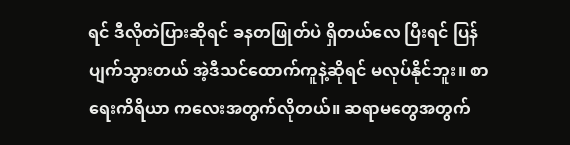ရင် ဒီလိုတဲပြားဆိုရင် ခနတဖြုတ်ပဲ ရှိတယ်လေ ပြီးရင် ပြန်ပျက်သွားတယ် အဲ့ဒီသင်ထောက်ကူနဲ့ဆိုရင် မလုပ်နိုင်ဘူး။ စာရေးကိရိယာ ကလေးအတွက်လိုတယ်။ ဆရာမတွေအတွက်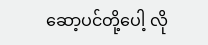ဆော့ပင်တို့ပေါ့ လို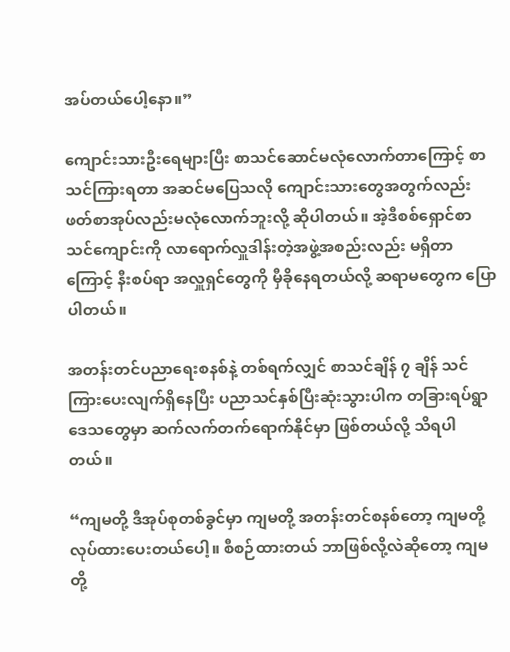အပ်တယ်ပေါ့နော။”

ကျောင်းသားဦးရေများပြီး စာသင်ဆောင်မလုံလောက်တာကြောင့် စာသင်ကြားရတာ အဆင်မပြေသလို ကျောင်းသားတွေအတွက်လည်းဖတ်စာအုပ်လည်းမလုံလောက်ဘူးလို့ ဆိုပါတယ်။ အဲ့ဒီစစ်ရှောင်စာသင်ကျောင်းကို လာရောက်လှူဒါန်းတဲ့အဖွဲ့အစည်းလည်း မရှိတာကြောင့် နီးစပ်ရာ အလှူရှင်တွေကို မှီခိုနေရတယ်လို့ ဆရာမတွေက ပြောပါတယ်။

အတန်းတင်ပညာရေးစနစ်နဲ့ တစ်ရက်လျှင် စာသင်ချိန် ၇ ချိန် သင်ကြားပေးလျက်ရှိနေပြီး ပညာသင်နှစ်ပြီးဆုံးသွားပါက တခြားရပ်ရွာဒေသတွေမှာ ဆက်လက်တက်ရောက်နိုင်မှာ ဖြစ်တယ်လို့ သိရပါတယ်။

“ကျမတို့ ဒီအုပ်စုတစ်ခွင်မှာ ကျမတို့ အတန်းတင်စနစ်တော့ ကျမတို့ လုပ်ထားပေးတယ်ပေါ့။ စီစဉ်ထားတယ် ဘာဖြစ်လို့လဲဆိုတော့ ကျမတို့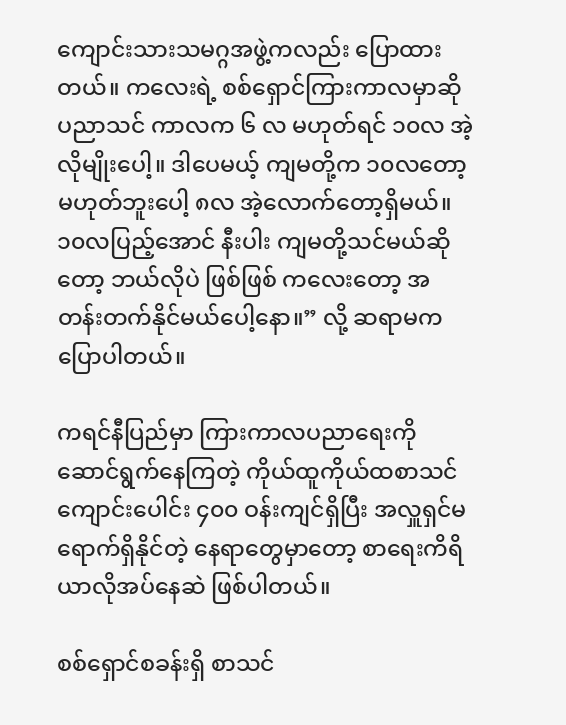ကျောင်းသားသမဂ္ဂအဖွဲ့ကလည်း ပြောထားတယ်။ ကလေးရဲ့ စစ်ရှောင်ကြားကာလမှာဆို ပညာသင် ကာလက ၆ လ မဟုတ်ရင် ၁၀လ အဲ့လိုမျိုးပေါ့။ ဒါပေမယ့် ကျမတို့က ၁၀လတော့ မဟုတ်ဘူးပေါ့ ၈လ အဲ့လောက်တော့ရှိမယ်။ ၁၀လပြည့်အောင် နီးပါး ကျမတို့သင်မယ်ဆိုတော့ ဘယ်လိုပဲ ဖြစ်ဖြစ် ကလေးတော့ အတန်းတက်နိုင်မယ်ပေါ့နော။” လို့ ဆရာမက ပြောပါတယ်။

ကရင်နီပြည်မှာ ကြားကာလပညာရေးကို ဆောင်ရွက်နေကြတဲ့ ကိုယ်ထူကိုယ်ထစာသင်ကျောင်းပေါင်း ၄၀၀ ဝန်းကျင်ရှိပြီး အလှူရှင်မရောက်ရှိနိုင်တဲ့ နေရာတွေမှာတော့ စာရေးကိရိယာလိုအပ်နေဆဲ ဖြစ်ပါတယ်။

စစ်ရှောင်စခန်းရှိ စာသင်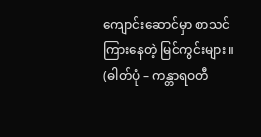ကျောင်းဆောင်မှာ စာသင်ကြားနေတဲ့ မြင်ကွင်းများ။ (ဓါတ်ပုံ – ကန္တာရဝတီ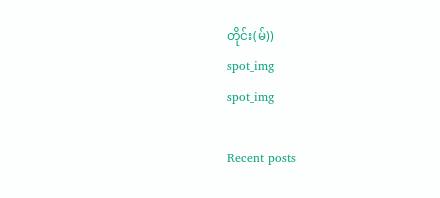တိုင်း(မ်))
spot_img
spot_img

Recent posts